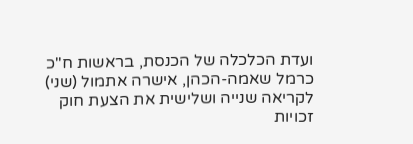ועדת הכלכלה של הכנסת, בראשות ח"כ כרמל שאמה-הכהן, אישרה אתמול (שני) לקריאה שנייה ושלישית את הצעת חוק זכויות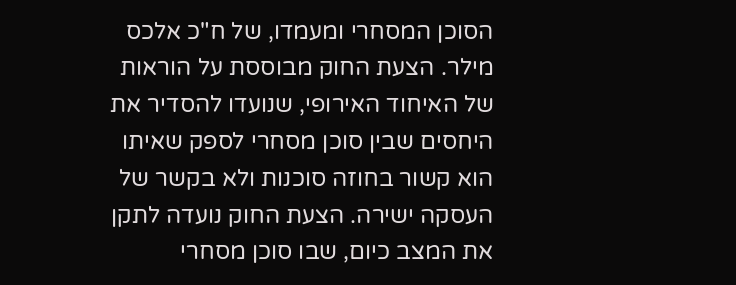הסוכן המסחרי ומעמדו, של ח"כ אלכס מילר. הצעת החוק מבוססת על הוראות של האיחוד האירופי, שנועדו להסדיר את היחסים שבין סוכן מסחרי לספק שאיתו הוא קשור בחוזה סוכנות ולא בקשר של העסקה ישירה. הצעת החוק נועדה לתקן את המצב כיום, שבו סוכן מסחרי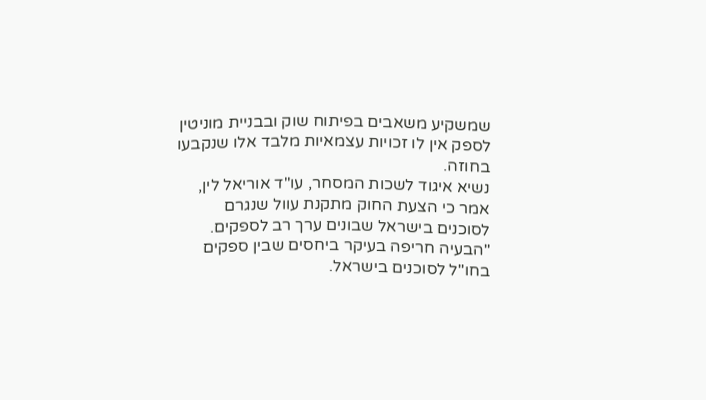שמשקיע משאבים בפיתוח שוק ובבניית מוניטין לספק אין לו זכויות עצמאיות מלבד אלו שנקבעו בחוזה.
נשיא איגוד לשכות המסחר, עו"ד אוריאל לין, אמר כי הצעת החוק מתקנת עוול שנגרם לסוכנים בישראל שבונים ערך רב לספקים. "הבעיה חריפה בעיקר ביחסים שבין ספקים בחו"ל לסוכנים בישראל.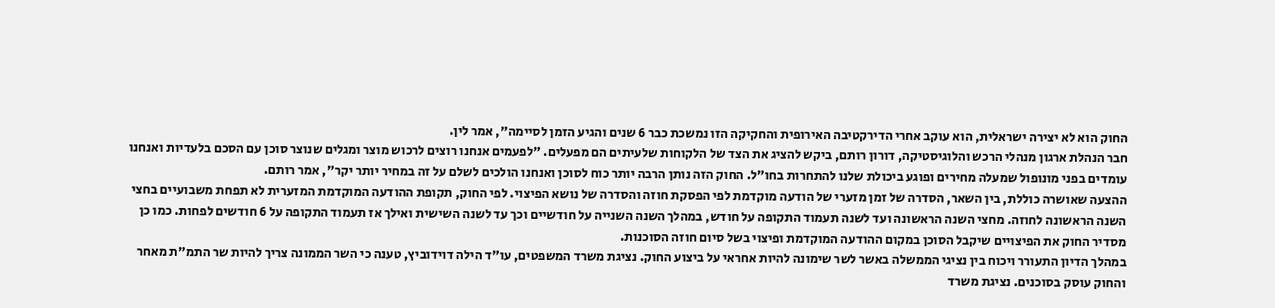החוק הוא לא יצירה ישראלית, הוא עוקב אחרי הדירקטיבה האירופית והחקיקה הזו נמשכת כבר 6 שנים והגיע הזמן לסיימה", אמר לין.
חבר הנהלת ארגון מנהלי הרכש והלוגיסטיקה, דורון רותם, ביקש להציג את הצד של הלקוחות שלעיתים הם מפעלים. "לפעמים אנחנו רוצים לרכוש מוצר ומגלים שנוצר סוכן עם הסכם בלעדיות ואנחנו עומדים בפני מונופול שמעלה מחירים ופוגע ביכולת שלנו להתחרות בחו"ל. החוק הזה נותן הרבה יותר כוח לסוכן ואנחנו הולכים לשלם על זה במחיר יותר יקר", אמר רותם.
ההצעה שאושרה כוללת, בין השאר, הסדרה של זמן מזערי של הודעה מוקדמת לפי הפסקת חוזה והסדרה של נושא הפיצוי. לפי החוק, תקופת ההודעה המוקדמת המזערית לא תפחת משבועיים בחצי השנה הראשונה לחוזה. מחצי השנה הראשונה ועד לשנה תעמוד התקופה על חודש, במהלך השנה השנייה על חודשיים וכך עד לשנה השישית ואילך אז תעמוד התקופה על 6 חודשים לפחות. כמו כן מסדיר החוק את הפיצויים שיקבל הסוכן במקום ההודעה המוקדמת ופיצוי בשל סיום חוזה הסוכנות.
במהלך הדיון התעורר ויכוח בין נציגי הממשלה באשר לשר שימונה להיות אחראי על ביצוע החוק. נציגת משרד המשפטים, עו"ד הילה דוידוביץ, טענה כי השר הממונה צריך להיות שר התמ"ת מאחר והחוק עוסק בסוכנים. נציגת משרד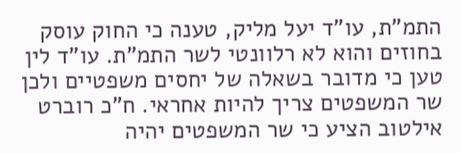התמ"ת, עו"ד יעל מליק, טענה כי החוק עוסק בחוזים והוא לא רלוונטי לשר התמ"ת. עו"ד לין טען כי מדובר בשאלה של יחסים משפטיים ולכן שר המשפטים צריך להיות אחראי. ח"כ רוברט אילטוב הציע כי שר המשפטים יהיה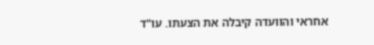אחראי והוועדה קיבלה את הצעתו. עו"ד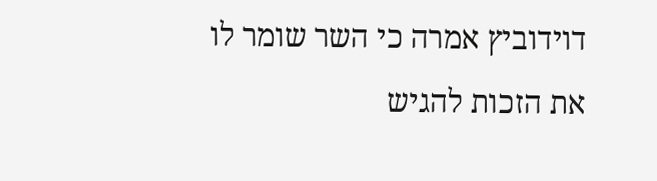דוידוביץ אמרה כי השר שומר לו את הזכות להגיש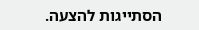הסתייגות להצעה.